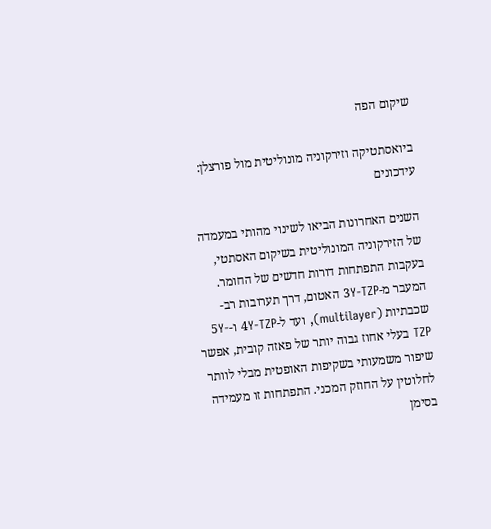שיקום הפה

ביואסתטיקה וזירקוניה מונוליטית מול פורצלן: עידכונים

השנים האחרונות הביאו לשינוי מהותי במעמדה של הזירקוניה המונוליטית בשיקום האסתטי, בעקבות התפתחות דורות חדשים של החומר. המעבר מ-3Y-TZP האטום, דרך תערובות רב-שכבתיות (multilayer), ועד ל-4Y-TZP ו-5Y-TZP בעלי אחוז גבוה יותר של פאזה קובית, אפשר שיפור משמעותי בשקיפות האופטית מבלי לוותר לחלוטין על החוזק המכני. התפתחות זו מעמידה בסימן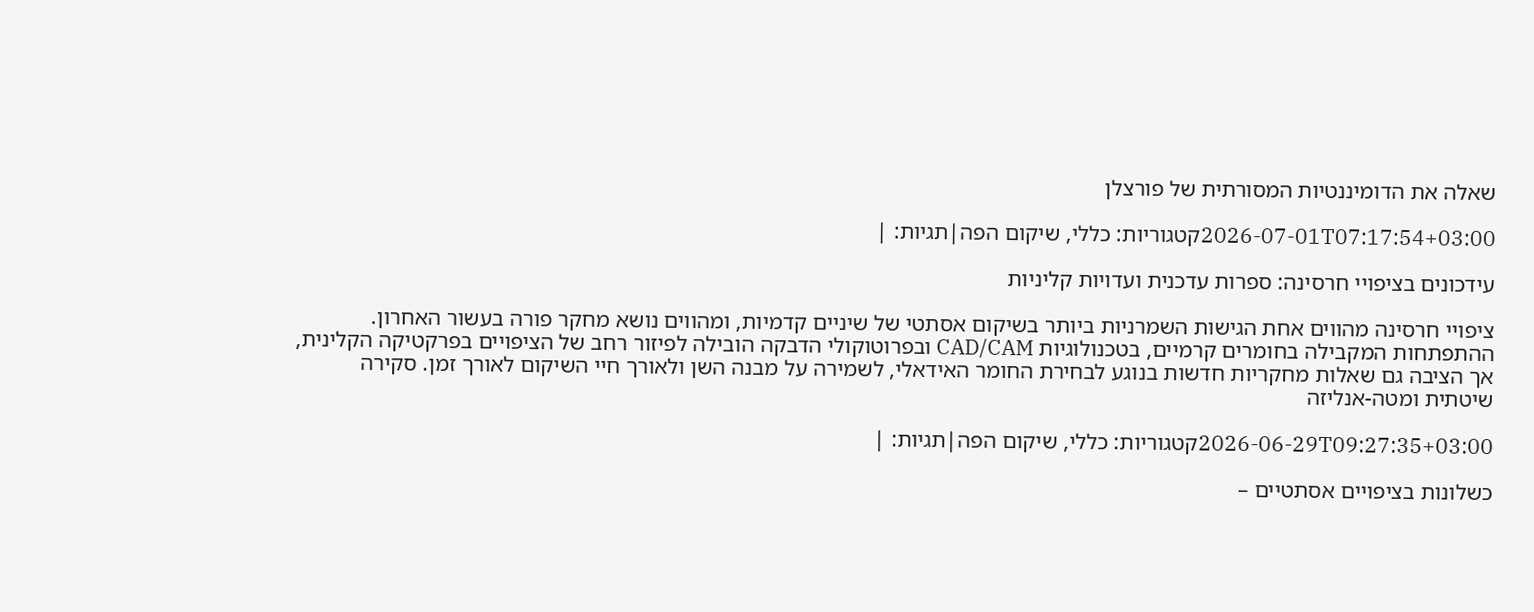שאלה את הדומיננטיות המסורתית של פורצלן

2026-07-01T07:17:54+03:00קטגוריות: כללי, שיקום הפה|תגיות: |

עידכונים בציפויי חרסינה: ספרות עדכנית ועדויות קליניות

ציפויי חרסינה מהווים אחת הגישות השמרניות ביותר בשיקום אסתטי של שיניים קדמיות, ומהווים נושא מחקר פורה בעשור האחרון. ההתפתחות המקבילה בחומרים קרמיים, בטכנולוגיות CAD/CAM ובפרוטוקולי הדבקה הובילה לפיזור רחב של הציפויים בפרקטיקה הקלינית, אך הציבה גם שאלות מחקריות חדשות בנוגע לבחירת החומר האידאלי, לשמירה על מבנה השן ולאורך חיי השיקום לאורך זמן. סקירה שיטתית ומטה-אנליזה

2026-06-29T09:27:35+03:00קטגוריות: כללי, שיקום הפה|תגיות: |

כשלונות בציפויים אסתטיים –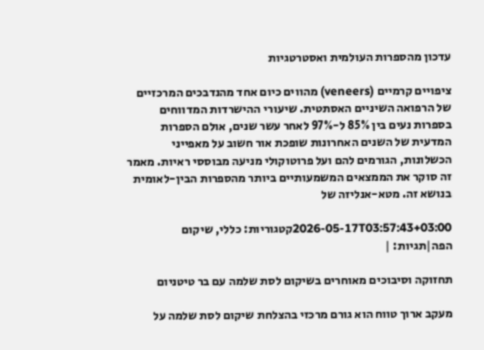עדכון מהספרות העולמית ואסטרטגיות

ציפויים קרמיים (veneers) מהווים כיום אחד מהנדבכים המרכזיים של הרפואה השיניים האסתטית. שיעורי ההישרדות המדווחים בספרות נעים בין 85% ל-97% לאחר עשר שנים, אולם הספרות המדעית של השנים האחרונות שופכת אור חשוב על מאפייני הכשלונות, הגורמים להם ועל פרוטוקולי מניעה מבוססי ראיות. מאמר זה סוקר את הממצאים המשמעותיים ביותר מהספרות הבין-לאומית בנושא זה. מטא-אנליזה של

2026-05-17T03:57:43+03:00קטגוריות: כללי, שיקום הפה|תגיות: |

תחזוקה וסיבוכים מאוחרים בשיקום לסת שלמה עם בר טיטניום

מעקב ארוך טווח הוא גורם מרכזי בהצלחת שיקום לסת שלמה על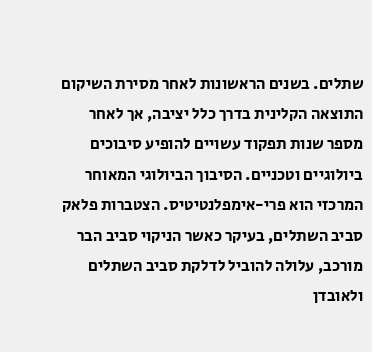שתלים. בשנים הראשונות לאחר מסירת השיקום התוצאה הקלינית בדרך כלל יציבה, אך לאחר מספר שנות תפקוד עשויים להופיע סיבוכים ביולוגיים וטכניים. הסיבוך הביולוגי המאוחר המרכזי הוא פרי-אימפלנטיטיס. הצטברות פלאק סביב השתלים, בעיקר כאשר הניקוי סביב הבר מורכב, עלולה להוביל לדלקת סביב השתלים ולאובדן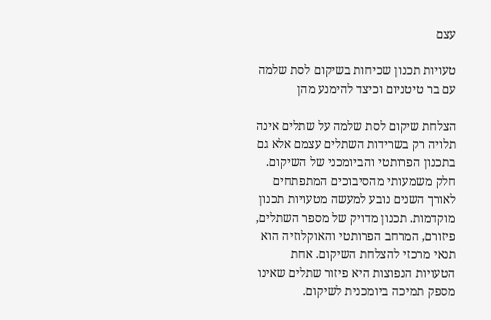עצם

טעויות תכנון שכיחות בשיקום לסת שלמה עם בר טיטניום וכיצד להימנע מהן

הצלחת שיקום לסת שלמה על שתלים אינה תלויה רק בשרידות השתלים עצמם אלא גם בתכנון הפרותטי והביומכני של השיקום. חלק משמעותי מהסיבוכים המתפתחים לאורך השנים נובע למעשה מטעויות תכנון מוקדמות. תכנון מדויק של מספר השתלים, פיזורם, המרחב הפרותטי והאוקלוזיה הוא תנאי מרכזי להצלחת השיקום. אחת הטעויות הנפוצות היא פיזור שתלים שאינו מספק תמיכה ביומכנית לשיקום.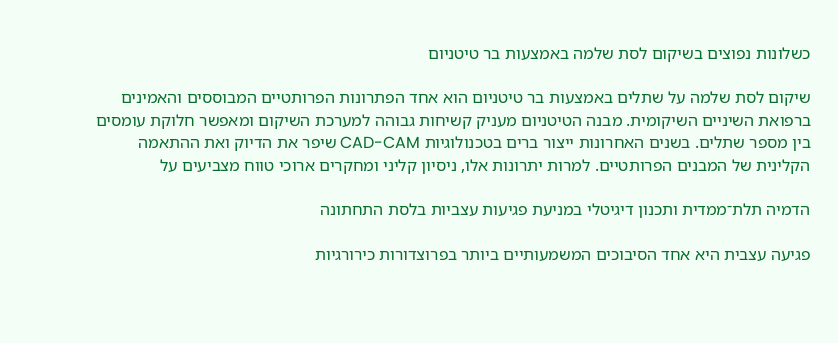כשלונות נפוצים בשיקום לסת שלמה באמצעות בר טיטניום

שיקום לסת שלמה על שתלים באמצעות בר טיטניום הוא אחד הפתרונות הפרותטיים המבוססים והאמינים ברפואת השיניים השיקומית. מבנה הטיטניום מעניק קשיחות גבוהה למערכת השיקום ומאפשר חלוקת עומסים בין מספר שתלים. בשנים האחרונות ייצור ברים בטכנולוגיות CAD-CAM שיפר את הדיוק ואת ההתאמה הקלינית של המבנים הפרותטיים. למרות יתרונות אלו, ניסיון קליני ומחקרים ארוכי טווח מצביעים על

הדמיה תלת־ממדית ותכנון דיגיטלי במניעת פגיעות עצביות בלסת התחתונה

פגיעה עצבית היא אחד הסיבוכים המשמעותיים ביותר בפרוצדורות כירורגיות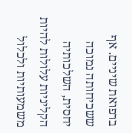ברפואת שיניים. אף ששכיחותה נמוכה יחסית, השלכותיה הקליניות עלולות להיות משמעותיות ולכלול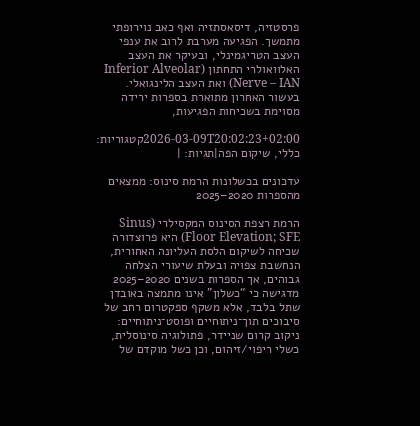פרסטזיה, דיסאסתזיה ואף כאב נוירופתי מתמשך. הפגיעה מערבת לרוב את ענפי העצב הטריגמינלי, ובעיקר את העצב האלוואולרי התחתון (Inferior Alveolar Nerve – IAN) ואת העצב הלינגואלי. בעשור האחרון מתוארת בספרות ירידה מסוימת בשכיחות הפגיעות,

2026-03-09T20:02:23+02:00קטגוריות: כללי, שיקום הפה|תגיות: |

עדכונים בכשלונות הרמת סינוס: ממצאים מהספרות 2020–2025

הרמת רצפת הסינוס המקסילרי (Sinus Floor Elevation; SFE) היא פרוצדורה שכיחה לשיקום הלסת העליונה האחורית, הנחשבת צפויה ובעלת שיעורי הצלחה גבוהים, אך הספרות בשנים 2020–2025 מדגישה כי “כשלון” אינו מתמצה באובדן שתל בלבד, אלא משקף ספקטרום רחב של סיבוכים תוך־ניתוחיים ופוסט־ניתוחיים: ניקוב קרום שניידר, פתולוגיה סינוסלית, כשלי ריפוי/זיהום, וכן כשל מוקדם של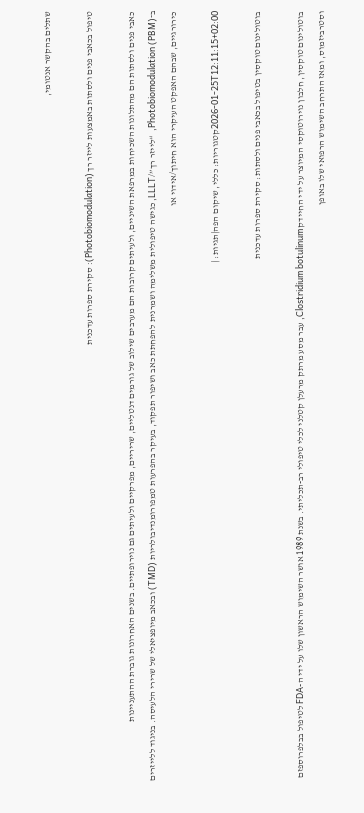שתלים בהקשר אנטומי,

טיפול בכאבי פנים ולסתות באמצעות לייזר רך (Photobiomodulation): סקירת ספרות עדכנית

כאבי פנים ולסתות הם מהתלונות השכיחות במרפאת השיניים, ולעיתים קרובות הם מערבים שילוב של גורמים דנטליים, שריריים, מפרקיים ולעיתים גם נוירופתיים. בשנים האחרונות גוברת ההתעניינות ב־Photobiomodulation (PBM),  “לייזר רך”/LLLT, כגישה טיפולית משלימה ושמרנית להפחתת כאב ושיפור תפקוד, בעיקר בהפרעות טמפורומנדיבולריות (TMD) ובכאב מיופציאלי של שרירי הלעיסה. בניגוד ללייזרים כירורגיים, שבהם האפקט העיקרי הוא חיתוך/אידוי או

2026-01-25T12:11:15+02:00קטגוריות: כללי, שיקום הפה|תגיות: |

בוטולינום טוקסין בטיפול בכאבי פנים ולסתות: סקירת ספרות עדכנית

בוטולינום טוקסין, חלבון נוירוטוקסי המיוצר על ידי החיידק Clostridium botulinum, עבר מסע מרתק מרעלן קטלני לכלי טיפולי רב-תכליתי. בשנת 1989 אושר השימוש הראשון שלו על ידי ה-FDA לטיפול בבלפרוספזם וסטרביזמוס, ומאז התרחב השימוש הרפואי שלו באופן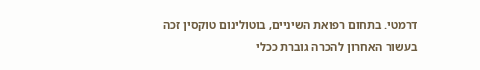דרמטי. בתחום רפואת השיניים, בוטולינום טוקסין זכה בעשור האחרון להכרה גוברת ככלי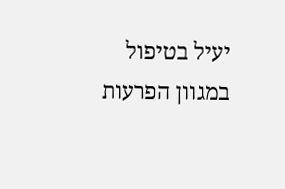יעיל בטיפול במגוון הפרעות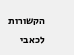הקשורות לכאבי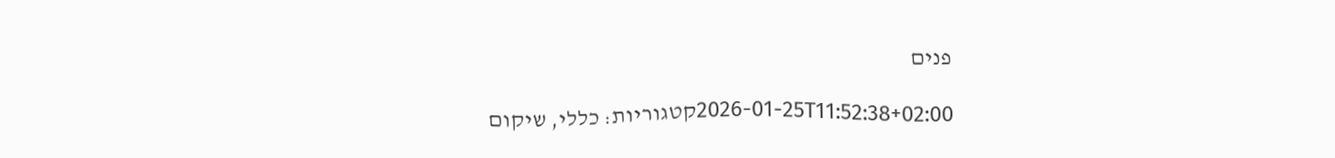פנים

2026-01-25T11:52:38+02:00קטגוריות: כללי, שיקום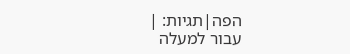הפה|תגיות: |
עבור למעלה